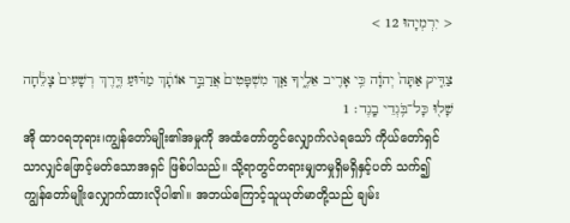< יִרְמְיָהוּ 12 >

צַדִּ֤יק אַתָּה֙ יְהוָ֔ה כִּ֥י אָרִ֖יב אֵלֶ֑יךָ אַ֤ךְ מִשְׁפָּטִים֙ אֲדַבֵּ֣ר אוֹתָ֔ךְ מַדּ֗וּעַ דֶּ֤רֶךְ רְשָׁעִים֙ צָלֵ֔חָה שָׁל֖וּ כָּל־בֹּ֥גְדֵי בָֽגֶד׃ 1
အို ထာဝရဘုရား၊ကျွန်တော်မျိုး၏အမှုကို အထံတော်တွင်လျှောက်လဲရသော် ကိုယ်တော်ရှင်သာလျှင်ဖြောင့်မတ်သောအရှင် ဖြစ်ပါသည်။ သို့ရာတွင်တရားမျှတမှုရှိမရှိနှင့်ပတ် သက်၍ ကျွန်တော်မျိုးလျှောက်ထားလိုပါ၏။ အဘယ်ကြောင့်သူယုတ်မာတို့သည် ချမ်း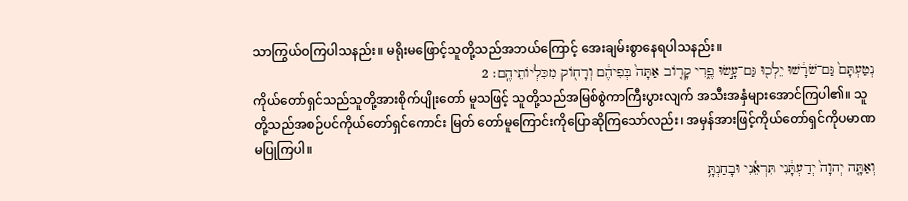သာကြွယ်ဝကြပါသနည်း။ မရိုးမဖြောင့်သူတို့သည်အဘယ်ကြောင့် အေးချမ်းစွာနေရပါသနည်း။
נְטַעְתָּם֙ גַּם־שֹׁרָ֔שׁוּ יֵלְכ֖וּ גַּם־עָ֣שׂוּ פֶ֑רִי קָר֤וֹב אַתָּה֙ בְּפִיהֶ֔ם וְרָח֖וֹק מִכִּלְיוֹתֵיהֶֽם׃ 2
ကိုယ်တော်ရှင်သည်သူတို့အားစိုက်ပျိုးတော် မူသဖြင့် သူတို့သည်အမြစ်စွဲကာကြီးပွားလျက် အသီးအနှံများအောင်ကြပါ၏။ သူတို့သည်အစဉ်ပင်ကိုယ်တော်ရှင်ကောင်း မြတ် တော်မူကြောင်းကိုပြောဆိုကြသော်လည်း၊ အမှန်အားဖြင့်ကိုယ်တော်ရှင်ကိုပမာဏ မပြုကြပါ။
וְאַתָּ֤ה יְהוָה֙ יְדַעְתָּ֔נִי תִּרְאֵ֕נִי וּבָחַנְתָּ֥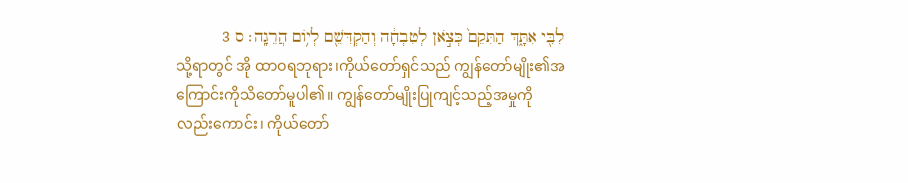לִבִּ֖י אִתָּ֑ךְ הַתִּקֵם֙ כְּצֹ֣אן לְטִבְחָ֔ה וְהַקְדִּשֵׁ֖ם לְי֥וֹם הֲרֵגָֽה׃ ס 3
သို့ရာတွင် အို ထာဝရဘုရား၊ကိုယ်တော်ရှင်သည် ကျွန်တော်မျိုး၏အကြောင်းကိုသိတော်မူပါ၏။ ကျွန်တော်မျိုးပြုကျင့်သည့်အမှုကိုလည်းကောင်း၊ ကိုယ်တော်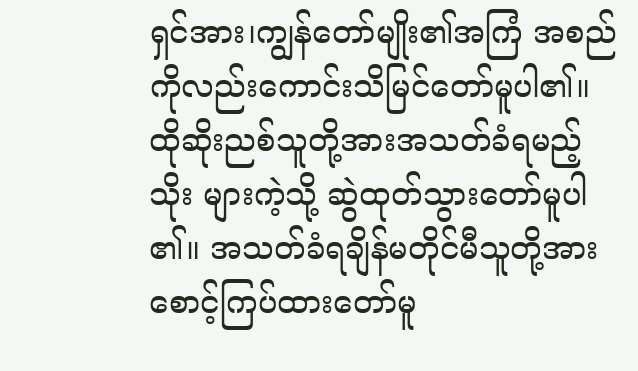ရှင်အား၊ကျွန်တော်မျိုး၏အကြံ အစည် ကိုလည်းကောင်းသိမြင်တော်မူပါ၏။ ထိုဆိုးညစ်သူတို့အားအသတ်ခံရမည့်သိုး များကဲ့သို့ ဆွဲထုတ်သွားတော်မူပါ၏။ အသတ်ခံရချိန်မတိုင်မီသူတို့အား စောင့်ကြပ်ထားတော်မူ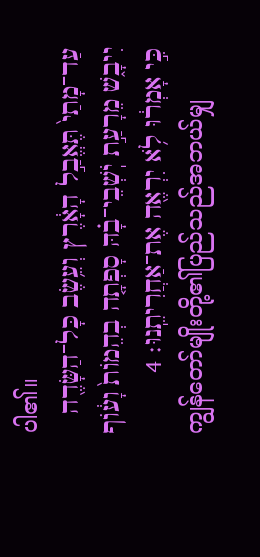ပါ၏။
עַד־מָתַי֙ תֶּאֱבַ֣ל הָאָ֔רֶץ וְעֵ֥שֶׂב כָּל־הַשָּׂדֶ֖ה יִיבָ֑שׁ מֵרָעַ֣ת יֹֽשְׁבֵי־בָ֗הּ סָפְתָ֤ה בְהֵמוֹת֙ וָע֔וֹף כִּ֣י אָמְר֔וּ לֹ֥א יִרְאֶ֖ה אֶת־אַחֲרִיתֵֽנוּ׃ 4
ကျွန်တော်မျိုးတို့၏ပြည်သည်အဘယ်မျှ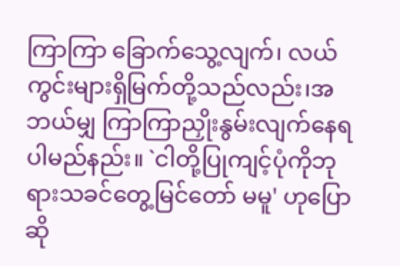ကြာကြာ ခြောက်သွေ့လျက်၊ လယ်ကွင်းများရှိမြက်တို့သည်လည်း၊အဘယ်မျှ ကြာကြာညှိုးနွမ်းလျက်နေရပါမည်နည်း။ `ငါတို့ပြုကျင့်ပုံကိုဘုရားသခင်တွေ့မြင်တော် မမူ' ဟုပြောဆို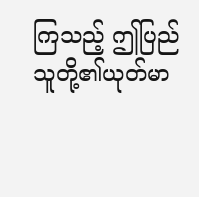ကြသည့် ဤပြည်သူတို့၏ယုတ်မာ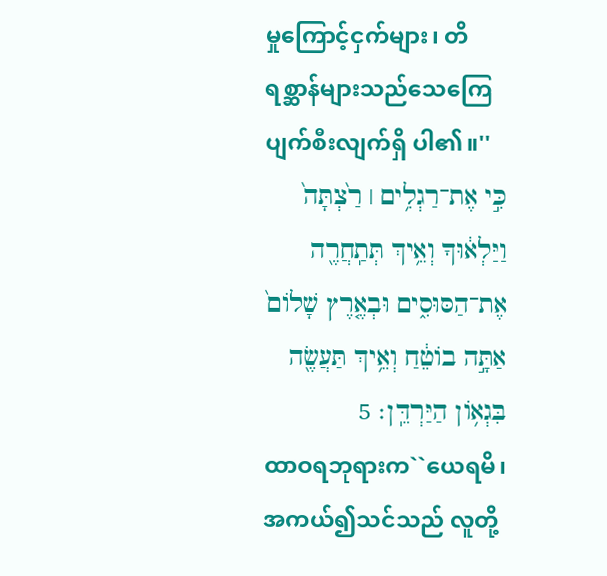မှုကြောင့်ငှက်များ၊ တိရစ္ဆာန်များသည်သေကြေပျက်စီးလျက်ရှိ ပါ၏။''
כִּ֣י אֶת־רַגְלִ֥ים ׀ רַ֙צְתָּה֙ וַיַּלְא֔וּךָ וְאֵ֥יךְ תְּתַֽחֲרֶ֖ה אֶת־הַסּוּסִ֑ים וּבְאֶ֤רֶץ שָׁלוֹם֙ אַתָּ֣ה בוֹטֵ֔חַ וְאֵ֥יךְ תַּעֲשֶׂ֖ה בִּגְא֥וֹן הַיַּרְדֵּֽן׃ 5
ထာဝရဘုရားက``ယေရမိ၊အကယ်၍သင်သည် လူတို့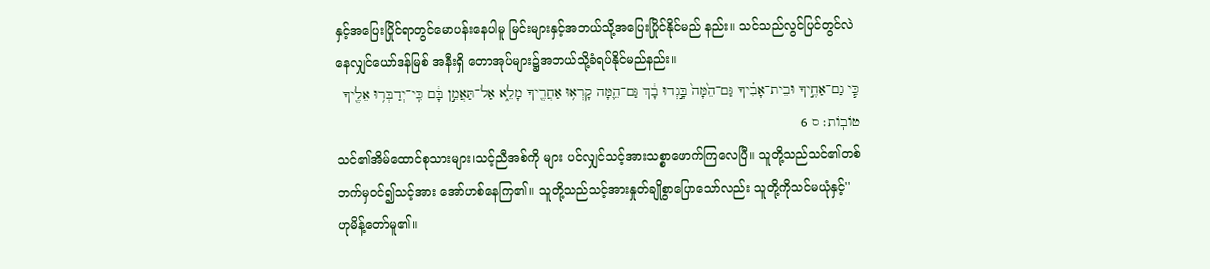နှင့်အပြေးပြိုင်ရာတွင်မောပန်းနေပါမူ မြင်းများနှင့်အဘယ်သို့အပြေးပြိုင်နိုင်မည် နည်း။ သင်သည်လွင်ပြင်တွင်လဲနေလျှင်ယော်ဒန်မြစ် အနီးရှိ တောအုပ်များ၌အဘယ်သို့ခံရပ်နိုင်မည်နည်း။
כִּ֧י גַם־אַחֶ֣יךָ וּבֵית־אָבִ֗יךָ גַּם־הֵ֙מָּה֙ בָּ֣גְדוּ בָ֔ךְ גַּם־הֵ֛מָּה קָרְא֥וּ אַחֲרֶ֖יךָ מָלֵ֑א אַל־תַּאֲמֵ֣ן בָּ֔ם כִּֽי־יְדַבְּר֥וּ אֵלֶ֖יךָ טוֹבֽוֹת׃ ס 6
သင်၏အိမ်ထောင်စုသားများ၊သင့်ညီအစ်ကို များ ပင်လျှင်သင့်အားသစ္စာဖောက်ကြလေပြီ။ သူတို့သည်သင်၏တစ်ဘက်မှဝင်၍သင့်အား အော်ဟစ်နေကြ၏။ သူတို့သည်သင့်အားနှုတ်ချိုစွာပြောသော်လည်း သူတို့ကိုသင်မယုံနှင့်'' ဟုမိန့်တော်မူ၏။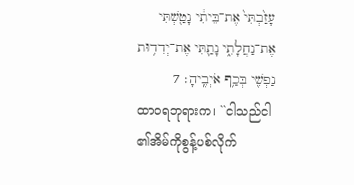עָזַ֙בְתִּי֙ אֶת־בֵּיתִ֔י נָטַ֖שְׁתִּי אֶת־נַחֲלָתִ֑י נָתַ֛תִּי אֶת־יְדִד֥וּת נַפְשִׁ֖י בְּכַ֥ף אֹיְבֶֽיהָ׃ 7
ထာဝရဘုရားက၊ ``ငါသည်ငါ၏အိမ်ကိုစွန့်ပစ်လိုက်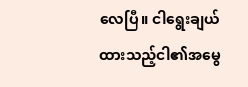လေပြီ။ ငါရွေးချယ်ထားသည့်ငါ၏အမွေ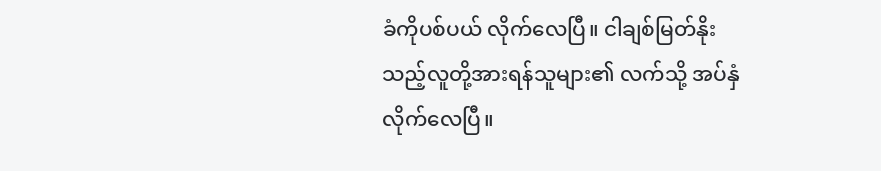ခံကိုပစ်ပယ် လိုက်လေပြီ။ ငါချစ်မြတ်နိုးသည့်လူတို့အားရန်သူများ၏ လက်သို့ အပ်နှံလိုက်လေပြီ။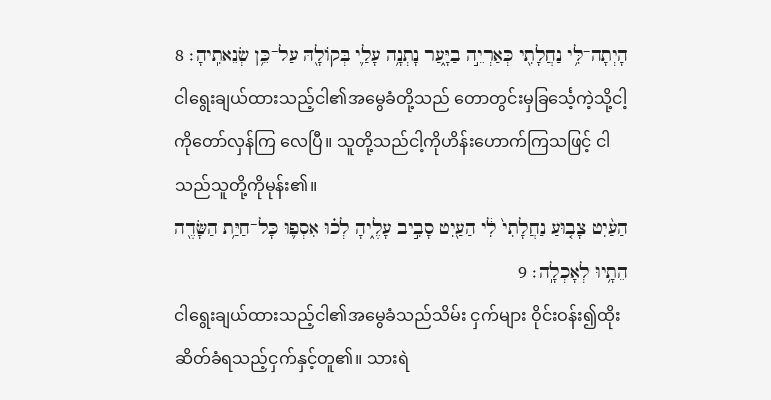הָיְתָה־לִּ֥י נַחֲלָתִ֖י כְּאַרְיֵ֣ה בַיָּ֑עַר נָתְנָ֥ה עָלַ֛י בְּקוֹלָ֖הּ עַל־כֵּ֥ן שְׂנֵאתִֽיהָ׃ 8
ငါရွေးချယ်ထားသည့်ငါ၏အမွေခံတို့သည် တောတွင်းမှခြင်္သေ့ကဲ့သို့ငါ့ကိုတော်လှန်ကြ လေပြီ။ သူတို့သည်ငါ့ကိုဟိန်းဟောက်ကြသဖြင့် ငါသည်သူတို့ကိုမုန်း၏။
הַעַ֨יִט צָב֤וּעַ נַחֲלָתִי֙ לִ֔י הַעַ֖יִט סָבִ֣יב עָלֶ֑יהָ לְכ֗וּ אִסְפ֛וּ כָּל־חַיַּ֥ת הַשָּׂדֶ֖ה הֵתָ֥יוּ לְאָכְלָֽה׃ 9
ငါရွေးချယ်ထားသည့်ငါ၏အမွေခံသည်သိမ်း ငှက်များ ဝိုင်းဝန်း၍ထိုးဆိတ်ခံရသည့်ငှက်နှင့်တူ၏။ သားရဲ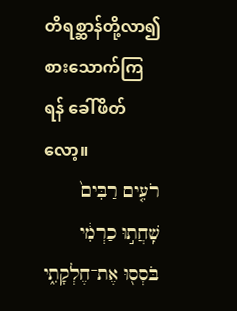တိရစ္ဆာန်တို့လာ၍စားသောက်ကြရန် ခေါ်ဖိတ်လော့။
רֹעִ֤ים רַבִּים֙ שִֽׁחֲת֣וּ כַרְמִ֔י בֹּסְס֖וּ אֶת־חֶלְקָתִ֑י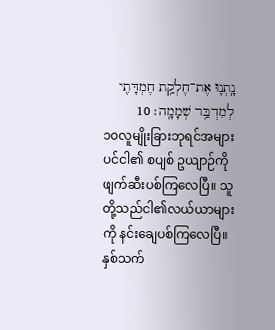נָֽתְנ֛וּ אֶת־חֶלְקַ֥ת חֶמְדָּתִ֖י לְמִדְבַּ֥ר שְׁמָמָֽה׃ 10
၁၀လူမျိုးခြားဘုရင်အများပင်ငါ၏ စပျစ် ဥယျာဉ်ကိုဖျက်ဆီးပစ်ကြလေပြီ။ သူတို့သည်ငါ၏လယ်ယာများကို နင်းချေပစ်ကြလေပြီ။ နှစ်သက်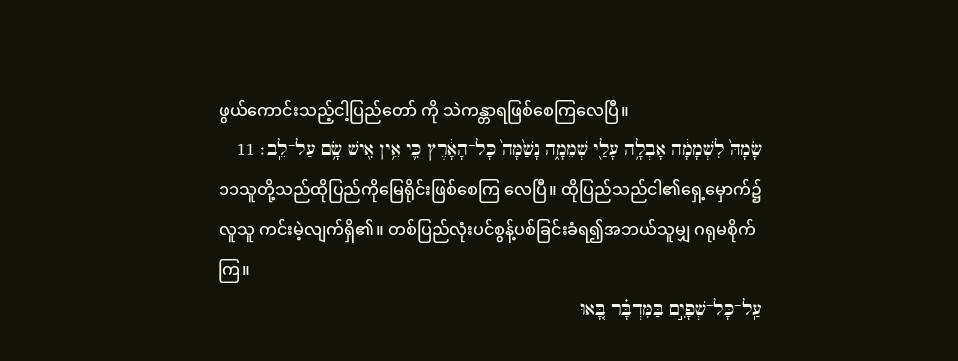ဖွယ်ကောင်းသည့်ငါ့ပြည်တော် ကို သဲကန္တာရဖြစ်စေကြလေပြီ။
שָׂמָהּ֙ לִשְׁמָמָ֔ה אָבְלָ֥ה עָלַ֖י שְׁמֵמָ֑ה נָשַׁ֙מָּה֙ כָּל־הָאָ֔רֶץ כִּ֛י אֵ֥ין אִ֖ישׁ שָׂ֥ם עַל־לֵֽב׃ 11
၁၁သူတို့သည်ထိုပြည်ကိုမြေရိုင်းဖြစ်စေကြ လေပြီ။ ထိုပြည်သည်ငါ၏ရှေ့မှောက်၌လူသူ ကင်းမဲ့လျက်ရှိ၏။ တစ်ပြည်လုံးပင်စွန့်ပစ်ခြင်းခံရ၍အဘယ်သူမျှ ဂရုမစိုက်ကြ။
עַֽל־כָּל־שְׁפָיִ֣ם בַּמִּדְבָּ֗ר בָּ֚אוּ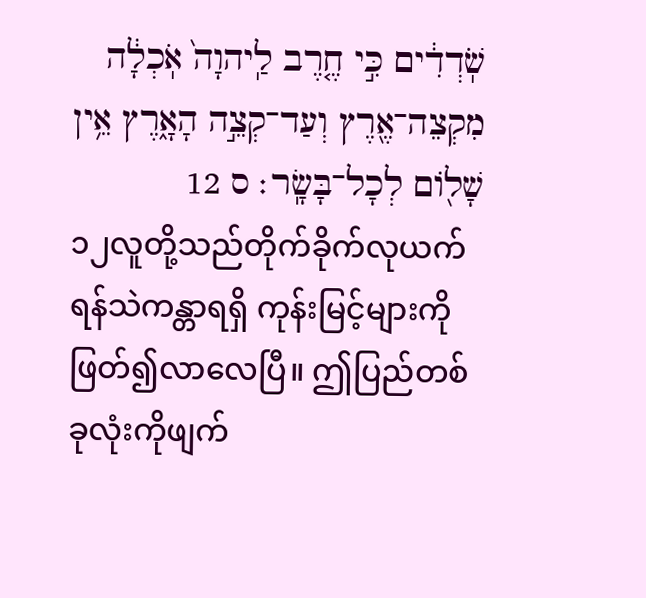שֹֽׁדְדִ֔ים כִּ֣י חֶ֤רֶב לַֽיהוָה֙ אֹֽכְלָ֔ה מִקְצֵה־אֶ֖רֶץ וְעַד־קְצֵ֣ה הָאָ֑רֶץ אֵ֥ין שָׁל֖וֹם לְכָל־בָּשָֽׂר׃ ס 12
၁၂လူတို့သည်တိုက်ခိုက်လုယက်ရန်သဲကန္တာရရှိ ကုန်းမြင့်များကိုဖြတ်၍လာလေပြီ။ ဤပြည်တစ်ခုလုံးကိုဖျက်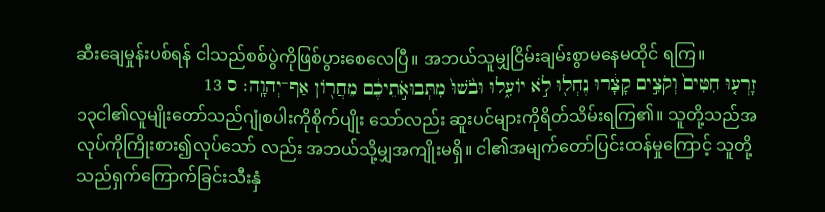ဆီးချေမှုန်းပစ်ရန် ငါသည်စစ်ပွဲကိုဖြစ်ပွားစေလေပြီ။ အဘယ်သူမျှငြိမ်းချမ်းစွာမနေမထိုင် ရကြ။
זָרְע֤וּ חִטִּים֙ וְקֹצִ֣ים קָצָ֔רוּ נֶחְל֖וּ לֹ֣א יוֹעִ֑לוּ וּבֹ֙שׁוּ֙ מִתְּבוּאֹ֣תֵיכֶ֔ם מֵחֲר֖וֹן אַף־יְהוָֽה׃ ס 13
၁၃ငါ၏လူမျိုးတော်သည်ဂျုံစပါးကိုစိုက်ပျိုး သော်လည်း ဆူးပင်များကိုရိတ်သိမ်းရကြ၏။ သူတို့သည်အလုပ်ကိုကြိုးစား၍လုပ်သော် လည်း အဘယ်သို့မျှအကျိုးမရှိ။ ငါ၏အမျက်တော်ပြင်းထန်မှုကြောင့် သူတို့သည်ရှက်ကြောက်ခြင်းသီးနှံ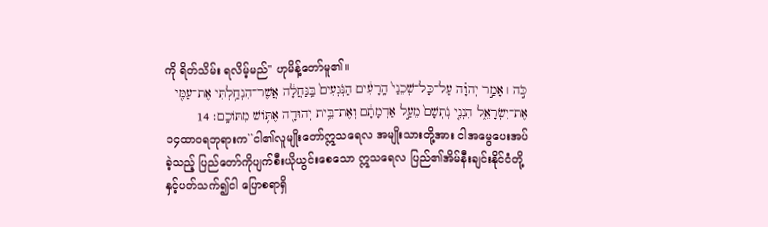ကို ရိတ်သိမ်း ရလိမ့်မည်'' ဟုမိန့်တော်မူ၏။
כֹּ֣ה ׀ אָמַ֣ר יְהוָ֗ה עַל־כָּל־שְׁכֵנַי֙ הָֽרָעִ֔ים הַנֹּֽגְעִים֙ בַּֽנַּחֲלָ֔ה אֲשֶׁר־הִנְחַ֥לְתִּי אֶת־עַמִּ֖י אֶת־יִשְׂרָאֵ֑ל הִנְנִ֤י נֹֽתְשָׁם֙ מֵעַ֣ל אַדְמָתָ֔ם וְאֶת־בֵּ֥ית יְהוּדָ֖ה אֶתּ֥וֹשׁ מִתּוֹכָֽם׃ 14
၁၄ထာဝရဘုရားက``ငါ၏လူမျိုးတော်ဣသရေလ အမျိုးသားတို့အား ငါအမွေပေးအပ်ခဲ့သည့် ပြည်တော်ကိုပျက်စီးယိုယွင်းစေသော ဣသရေလ ပြည်၏အိမ်နီးချင်းနိုင်ငံတို့နှင့်ပတ်သက်၍ငါ ပြောစရာရှိ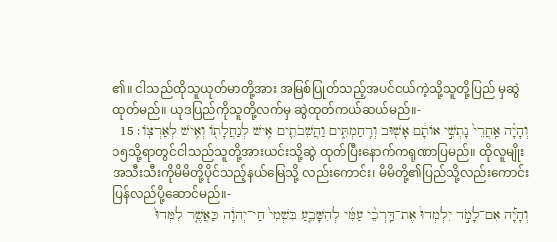၏။ ငါသည်ထိုသူယုတ်မာတို့အား အမြစ်ပြုတ်သည့်အပင်ငယ်ကဲ့သို့သူတို့ပြည် မှဆွဲထုတ်မည်။ ယုဒပြည်ကိုသူတို့လက်မှ ဆွဲထုတ်ကယ်ဆယ်မည်။-
וְהָיָ֗ה אַֽחֲרֵי֙ נָתְשִׁ֣י אוֹתָ֔ם אָשׁ֖וּב וְרִֽחַמְתִּ֑ים וַהֲשִׁבֹתִ֛ים אִ֥ישׁ לְנַחֲלָת֖וֹ וְאִ֥ישׁ לְאַרְצֽוֹ׃ 15
၁၅သို့ရာတွင်ငါသည်သူတို့အားယင်းသို့ဆွဲ ထုတ်ပြီးနောက်ကရုဏာပြမည်။ ထိုလူမျိုး အသီးသီးကိုမိမိတို့ပိုင်သည့်နယ်မြေသို့ လည်းကောင်း၊ မိမိတို့၏ပြည်သို့လည်းကောင်း ပြန်လည်ပို့ဆောင်မည်။-
וְהָיָ֡ה אִם־לָמֹ֣ד יִלְמְדוּ֩ אֶת־דַּֽרְכֵ֨י עַמִּ֜י לְהִשָּׁבֵ֤עַ בִּשְׁמִי֙ חַי־יְהוָ֔ה כַּאֲשֶׁ֤ר לִמְּדוּ֙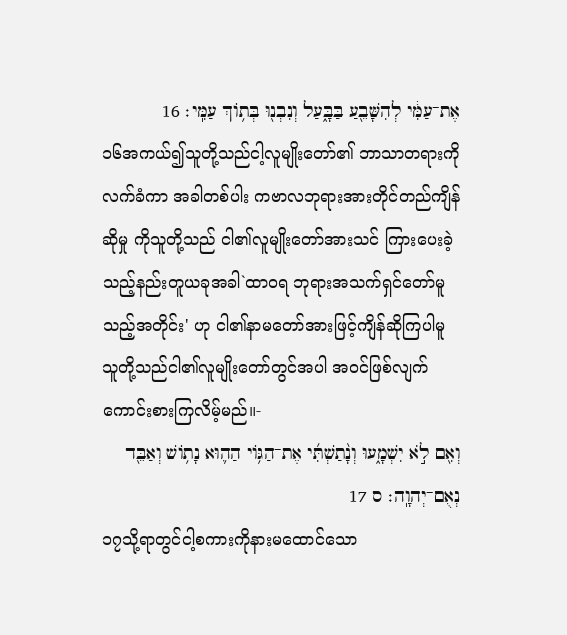אֶת־עַמִּ֔י לְהִשָּׁבֵ֖עַ בַּבָּ֑עַל וְנִבְנ֖וּ בְּת֥וֹךְ עַמִּֽי׃ 16
၁၆အကယ်၍သူတို့သည်ငါ့လူမျိုးတော်၏ ဘာသာတရားကိုလက်ခံကာ အခါတစ်ပါး ကဗာလဘုရားအားတိုင်တည်ကျိန်ဆိုမှု ကိုသူတို့သည် ငါ၏လူမျိုးတော်အားသင် ကြားပေးခဲ့သည့်နည်းတူယခုအခါ`ထာဝရ ဘုရားအသက်ရှင်တော်မူသည့်အတိုင်း' ဟု ငါ၏နာမတော်အားဖြင့်ကျိန်ဆိုကြပါမူ သူတို့သည်ငါ၏လူမျိုးတော်တွင်အပါ အဝင်ဖြစ်လျက်ကောင်းစားကြလိမ့်မည်။-
וְאִ֖ם לֹ֣א יִשְׁמָ֑עוּ וְנָ֨תַשְׁתִּ֜י אֶת־הַגּ֥וֹי הַה֛וּא נָת֥וֹשׁ וְאַבֵּ֖ד נְאֻם־יְהוָֽה׃ ס 17
၁၇သို့ရာတွင်ငါ့စကားကိုနားမထောင်သော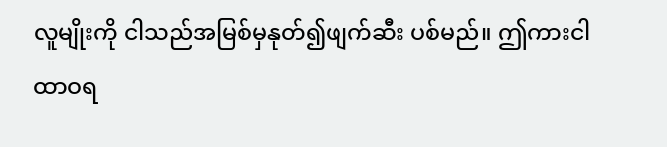လူမျိုးကို ငါသည်အမြစ်မှနုတ်၍ဖျက်ဆီး ပစ်မည်။ ဤကားငါထာဝရ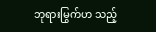ဘုရားမြွက်ဟ သည့်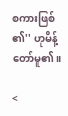စကားဖြစ်၏'' ဟုမိန့်တော်မူ၏။

<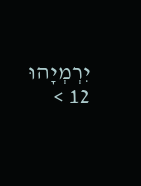יִרְמְיָהוּ 12 >